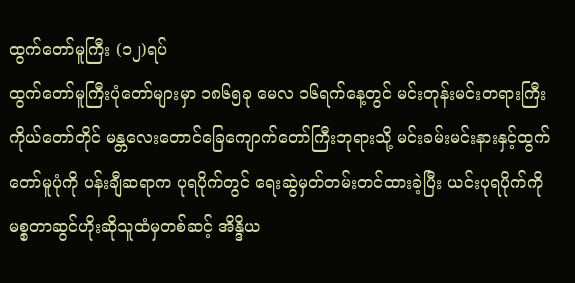ထွက်တော်မူကြီး (၁၂)ရပ်
ထွက်တော်မူကြီးပုံတော်များမှာ ၁၈၆၅ခု မေလ ၁၆ရက်နေ့တွင် မင်းတုန်းမင်းတရားကြီးကိုယ်တော်တိုင် မန္တလေးတောင်ခြေကျောက်တော်ကြီးဘုရားသို့ မင်းခမ်းမင်းနားနှင့်ထွက်တော်မူပုံကို ပန်းချီဆရာက ပုရပိုက်တွင် ရေးဆွဲမှတ်တမ်းတင်ထားခဲ့ပြီး ယင်းပုရပိုက်ကို မစ္စတာဆွင်ဟိုးဆိုသူထံမှတစ်ဆင့် အိန္ဒိယ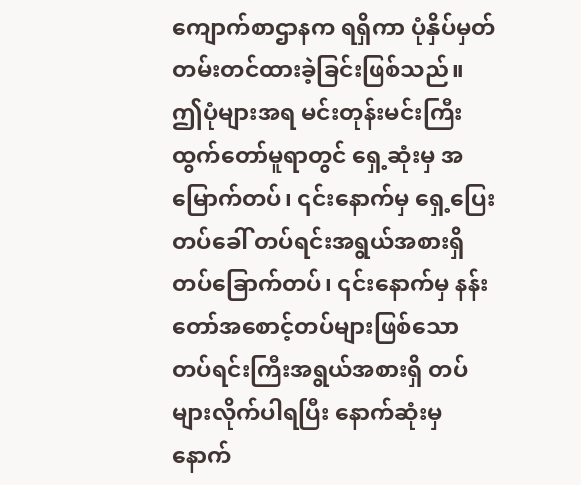ကျောက်စာဌာနက ရရှိကာ ပုံနှိပ်မှတ်တမ်းတင်ထားခဲ့ခြင်းဖြစ်သည်။
ဤပုံများအရ မင်းတုန်းမင်းကြီးထွက်တော်မူရာတွင် ရှေ့ဆုံးမှ အမြောက်တပ်၊ ၎င်းနောက်မှ ရှေ့ပြေးတပ်ခေါ် တပ်ရင်းအရွယ်အစားရှိ တပ်ခြောက်တပ်၊ ၎င်းနောက်မှ နန်းတော်အစောင့်တပ်များဖြစ်သော တပ်ရင်းကြီးအရွယ်အစားရှိ တပ်များလိုက်ပါရပြီး နောက်ဆုံးမှ နောက်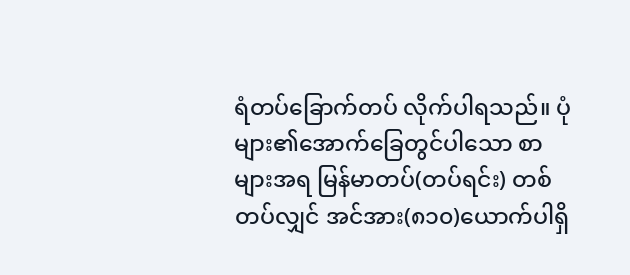ရံတပ်ခြောက်တပ် လိုက်ပါရသည်။ ပုံများ၏အောက်ခြေတွင်ပါသော စာများအရ မြန်မာတပ်(တပ်ရင်း) တစ်တပ်လျှင် အင်အား(၈၁၀)ယောက်ပါရှိ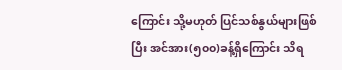ကြောင်း သို့မဟုတ် ပြင်သစ်နွယ်များဖြစ်ပြီး အင်အား(၅၀၀)ခန့်ရှိကြောင်း သိရ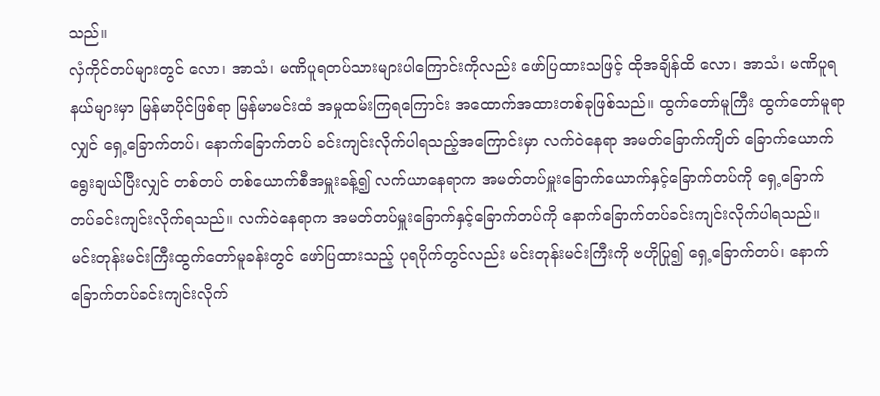သည်။
လှံကိုင်တပ်များတွင် လော၊ အာသံ၊ မဏိပူရတပ်သားများပါကြောင်းကိုလည်း ဖော်ပြထားသဖြင့် ထိုအချိန်ထိ လော၊ အာသံ၊ မဏိပူရနယ်များမှာ မြန်မာပိုင်ဖြစ်ရာ မြန်မာမင်းထံ အမှုထမ်းကြရကြောင်း အထောက်အထားတစ်ခုဖြစ်သည်။ ထွက်တော်မူကြီး ထွက်တော်မူရာလျှင် ရှေ့ခြောက်တပ်၊ နောက်ခြောက်တပ် ခင်းကျင်းလိုက်ပါရသည့်အကြောင်းမှာ လက်ဝဲနေရာ အမတ်ခြောက်ကျိတ် ခြောက်ယောက် ရွေးချယ်ပြီးလျှင် တစ်တပ် တစ်ယောက်စီအမှူးခန့်၍ လက်ယာနေရာက အမတ်တပ်မှူးခြောက်ယောက်နှင့်ခြောက်တပ်ကို ရှေ့ခြောက်တပ်ခင်းကျင်းလိုက်ရသည်။ လက်ဝဲနေရာက အမတ်တပ်မှူးခြောက်နှင့်ခြောက်တပ်ကို နောက်ခြောက်တပ်ခင်းကျင်းလိုက်ပါရသည်။
မင်းတုန်းမင်းကြီးထွက်တော်မူခန်းတွင် ဖော်ပြထားသည့် ပုရပိုက်တွင်လည်း မင်းတုန်းမင်းကြီးကို ဗဟိုပြု၍ ရှေ့ခြောက်တပ်၊ နောက်ခြောက်တပ်ခင်းကျင်းလိုက်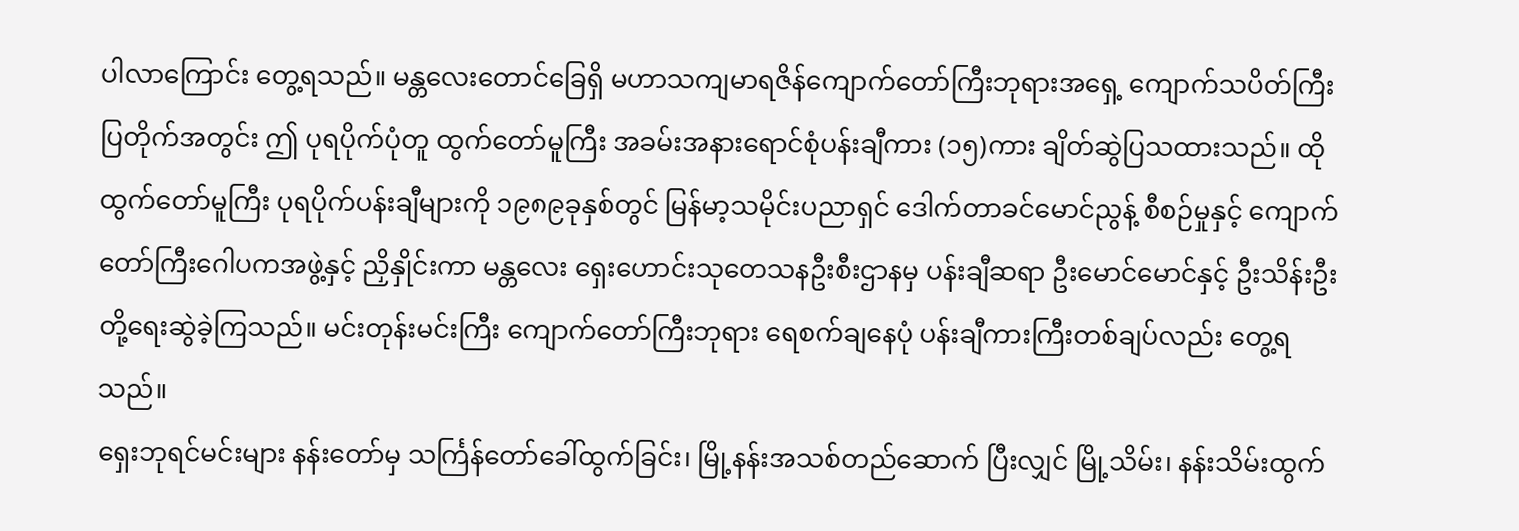ပါလာကြောင်း တွေ့ရသည်။ မန္တလေးတောင်ခြေရှိ မဟာသကျမာရဇိန်ကျောက်တော်ကြီးဘုရားအရှေ့ ကျောက်သပိတ်ကြီးပြတိုက်အတွင်း ဤ ပုရပိုက်ပုံတူ ထွက်တော်မူကြီး အခမ်းအနားရောင်စုံပန်းချီကား (၁၅)ကား ချိတ်ဆွဲပြသထားသည်။ ထိုထွက်တော်မူကြီး ပုရပိုက်ပန်းချီများကို ၁၉၈၉ခုနှစ်တွင် မြန်မာ့သမိုင်းပညာရှင် ဒေါက်တာခင်မောင်ညွန့် စီစဉ်မှုနှင့် ကျောက်တော်ကြီးဂေါပကအဖွဲ့နှင့် ညှိနှိုင်းကာ မန္တလေး ရှေးဟောင်းသုတေသနဦးစီးဌာနမှ ပန်းချီဆရာ ဦးမောင်မောင်နှင့် ဦးသိန်းဦး တို့ရေးဆွဲခဲ့ကြသည်။ မင်းတုန်းမင်းကြီး ကျောက်တော်ကြီးဘုရား ရေစက်ချနေပုံ ပန်းချီကားကြီးတစ်ချပ်လည်း တွေ့ရသည်။
ရှေးဘုရင်မင်းများ နန်းတော်မှ သင်္ကြန်တော်ခေါ်ထွက်ခြင်း၊ မြို့နန်းအသစ်တည်ဆောက် ပြီးလျှင် မြို့သိမ်း၊ နန်းသိမ်းထွက်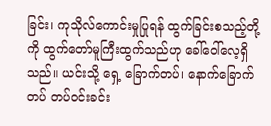ခြင်း၊ ကုသိုလ်ကောင်းမှုပြုရန် ထွက်ခြင်းစသည့်တို့ကို ထွက်တော်မူကြီးထွက်သည်ဟု ခေါ်ဝေါ်လေ့ရှိသည်။ ယင်းသို့ ရှေ့ ခြောက်တပ်၊ နောက်ခြောက်တပ် တပ်ဝင်းခင်း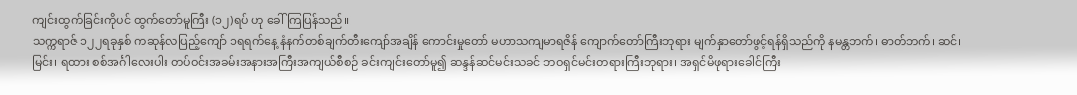ကျင်းထွက်ခြင်းကိုပင် ထွက်တော်မူကြီး (၁၂)ရပ် ဟု ခေါ်ကြပြန်သည်။
သက္ကရာဇ် ၁၂၂ရခုနှစ် ကဆုန်လပြည့်ကျော် ၁ရရက်နေ့ နံနက်တစ်ချက်တီးကျော်အချိန် ကောင်းမှုတော် မဟာသကျမာရဇိန် ကျောက်တော်ကြီးဘုရား မျက်နှာတော်ဖွင့်ရန်ရှိသည်ကို နမန္တဘက်၊ ဓာတ်ဘက်၊ ဆင်၊ မြင်း၊ ရထား စစ်အင်္ဂါလေးပါး တပ်ဝင်းအခမ်းအနားအကြီးအကျယ်စီစဉ် ခင်းကျင်းတော်မူ၍ ဆန္ဒန်ဆင်မင်းသခင် ဘဝရှင်မင်းတရားကြီးဘုရား၊ အရှင်မိဖုရားခေါင်ကြီး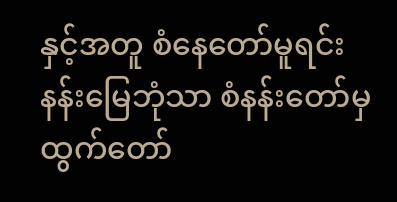နှင့်အတူ စံနေတော်မူရင်း နန်းမြေဘုံသာ စံနန်းတော်မှ ထွက်တော်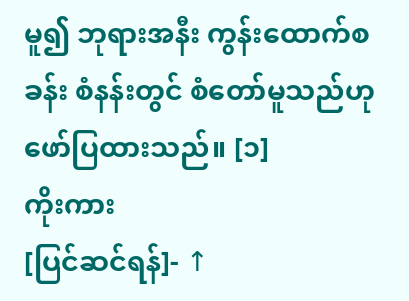မူ၍ ဘုရားအနီး ကွန်းထောက်စခန်း စံနန်းတွင် စံတော်မူသည်ဟု ဖော်ပြထားသည်။ [၁]
ကိုးကား
[ပြင်ဆင်ရန်]- ↑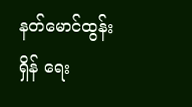နတ်မောင်ထွန်းရှိန် ရေး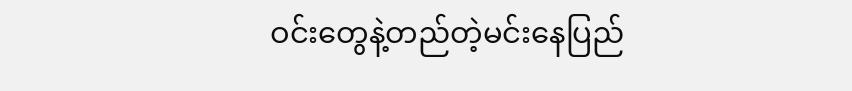ဝင်းတွေနဲ့တည်တဲ့မင်းနေပြည်